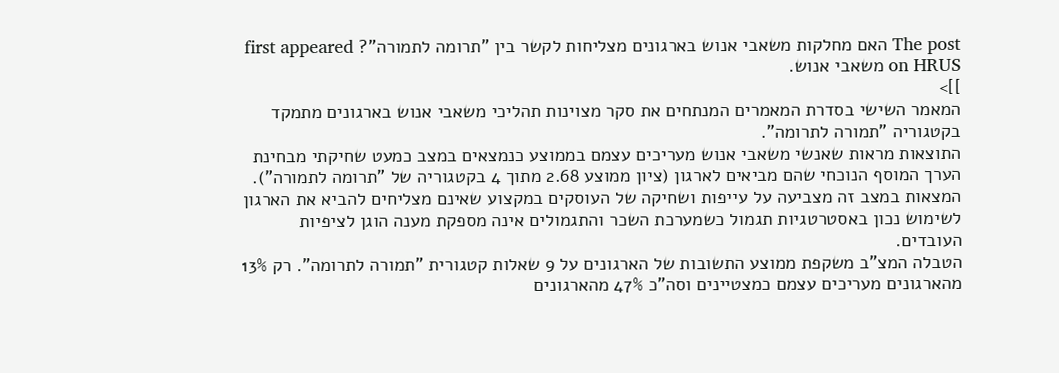The post האם מחלקות משאבי אנוש בארגונים מצליחות לקשר בין "תרומה לתמורה"? first appeared on HRUS משאבי אנוש.
]]>
המאמר השישי בסדרת המאמרים המנתחים את סקר מצוינות תהליכי משאבי אנוש בארגונים מתמקד בקטגוריה "תמורה לתרומה".
התוצאות מראות שאנשי משאבי אנוש מעריכים עצמם בממוצע כנמצאים במצב כמעט שחיקתי מבחינת הערך המוסף הנוכחי שהם מביאים לארגון (ציון ממוצע 2.68 מתוך 4 בקטגוריה של "תרומה לתמורה"). המצאות במצב זה מצביעה על עייפות ושחיקה של העוסקים במקצוע שאינם מצליחים להביא את הארגון לשימוש נכון באסטרטגיות תגמול כשמערכת השכר והתגמולים אינה מספקת מענה הוגן לציפיות העובדים.
הטבלה המצ"ב משקפת ממוצע התשובות של הארגונים על 9 שאלות קטגורית "תמורה לתרומה". רק 13% מהארגונים מעריכים עצמם כמצטיינים וסה"כ 47% מהארגונים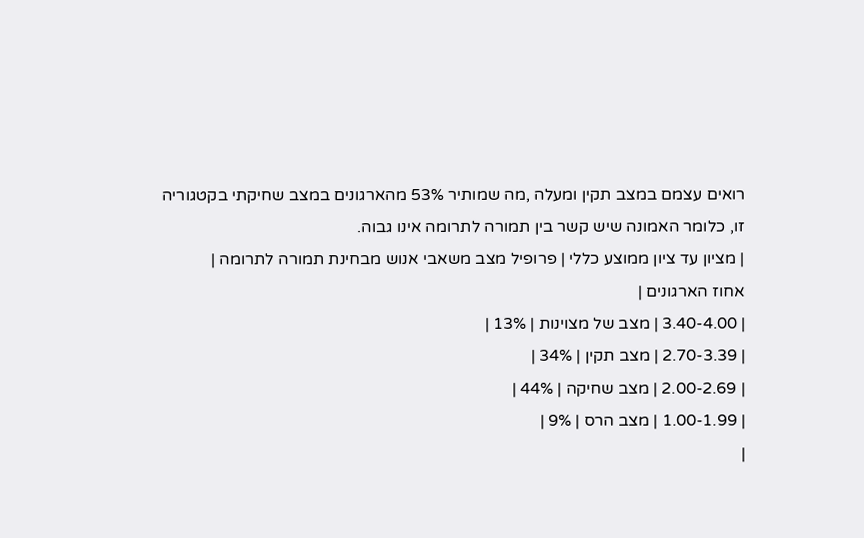רואים עצמם במצב תקין ומעלה ,מה שמותיר 53% מהארגונים במצב שחיקתי בקטגוריה זו, כלומר האמונה שיש קשר בין תמורה לתרומה אינו גבוה.
| מציון עד ציון ממוצע כללי | פרופיל מצב משאבי אנוש מבחינת תמורה לתרומה |
אחוז הארגונים |
| 3.40-4.00 | מצב של מצוינות | 13% |
| 2.70-3.39 | מצב תקין | 34% |
| 2.00-2.69 | מצב שחיקה | 44% |
| 1.00-1.99 | מצב הרס | 9% |
|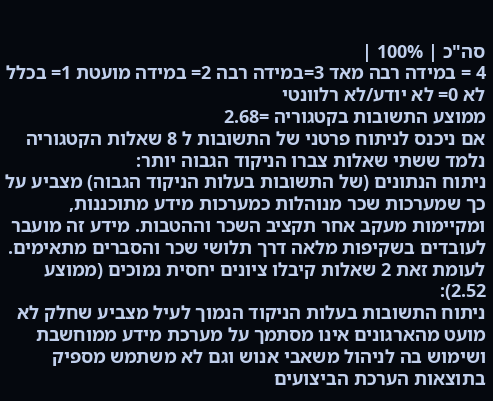סה"כ | 100% |
4 = במידה רבה מאד 3=במידה רבה 2= במידה מועטת 1= בכלל לא 0= לא יודע/לא רלוונטי
ממוצע התשובות בקטגוריה =2.68
אם ניכנס לניתוח פרטני של התשובות ל 8 שאלות הקטגוריה נלמד ששתי שאלות צברו הניקוד הגבוה יותר:
ניתוח הנתונים (של התשובות בעלות הניקוד הגבוה) מצביע על כך שמערכות שכר מנוהלות כמערכות מידע מתוכננות, ומקיימות מעקב אחר תקציב השכר וההטבות. מידע זה מועבר לעובדים בשקיפות מלאה דרך תלושי שכר והסברים מתאימים.
לעומת זאת 2 שאלות קיבלו ציונים יחסית נמוכים (ממוצע 2.52):
ניתוח התשובות בעלות הניקוד הנמוך לעיל מצביע שחלק לא מועט מהארגונים אינו מסתמך על מערכת מידע ממוחשבת ושימוש בה לניהול משאבי אנוש וגם לא משתמש מספיק בתוצאות הערכת הביצועים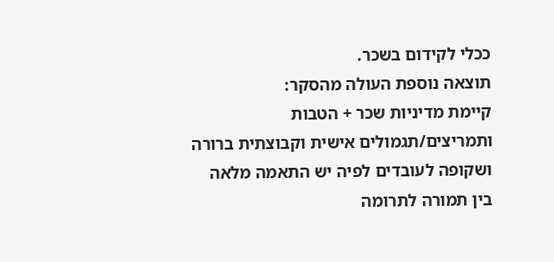ככלי לקידום בשכר.
תוצאה נוספת העולה מהסקר:
קיימת מדיניות שכר + הטבות ותמריצים/תגמולים אישית וקבוצתית ברורה ושקופה לעובדים לפיה יש התאמה מלאה בין תמורה לתרומה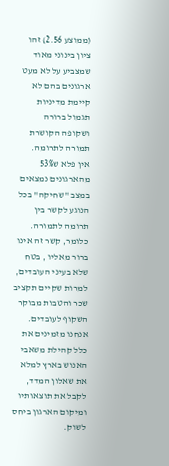(ממוצע 2.56) זהו ציון בינוני מאוד שמצביע על לא מעט ארגונים בהם לא קיימת מדיניות תגמול ברורה ושקופה הקושרת תמורה לתרומה.
אין פלא ש53% מהארגונים נמצאים במצב "שחיקה" בכל הנוגע לקשר בין תרומה לתמורה. כלומר, קשר זה אינו ברור מאליו , בטח שלא בעיני העובדים, למרות שקיים תקציב שכר והטבות מבוקר השקוף לעובדים.
אנחנו מזמינים את כלל קהילת משאבי האנוש בארץ למלא את שאלון המדד, לקבל את תוצאותיו ומיקום הארגון ביחס לשוק.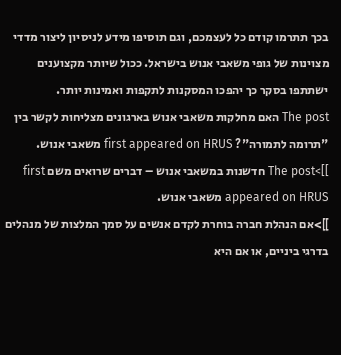בכך תתרמו קודם כל לעצמכם, וגם תוסיפו מידע לניסיון ליצור מדדי מצוינות של גופי משאבי אנוש בישראל. ככול שיותר מקצוענים ישתתפו בסקר כך יהפכו המסקנות לתקפות ואמינות יותר.
The post האם מחלקות משאבי אנוש בארגונים מצליחות לקשר בין "תרומה לתמורה"? first appeared on HRUS משאבי אנוש.
]]>The post חדשנות במשאבי אנוש – דברים שרואים משם first appeared on HRUS משאבי אנוש.
]]>אם הנהלת חברה בוחרת לקדם אנשים על סמך המלצות של מנהלים בדרגי ביניים, או אם היא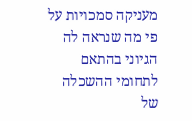מעניקה סמכויות על פי מה שנראה לה הגיוני בהתאם לתחומי ההשכלה של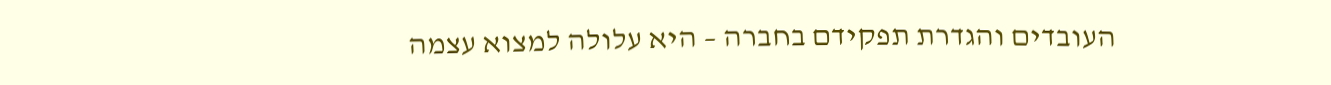העובדים והגדרת תפקידם בחברה – היא עלולה למצוא עצמה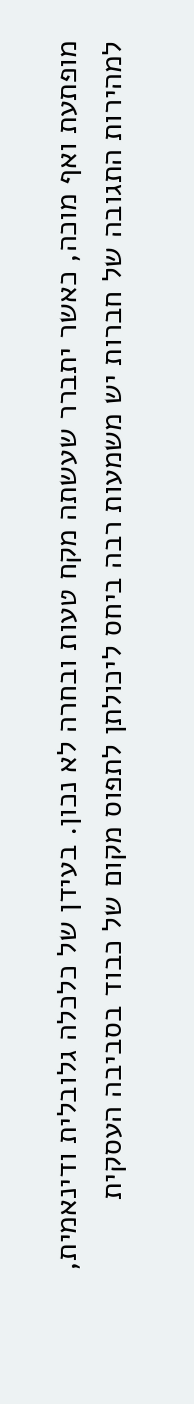מופתעת ואף מוכה, כאשר יתברר שעשתה מקח טעות ובחרה לא נכון. בעידן של כלכלה גלובלית ודינאמית, למהירות התגובה של חברות יש משמעות רבה ביחס ליכולתן לתפוס מקום של כבוד בסביבה העסקית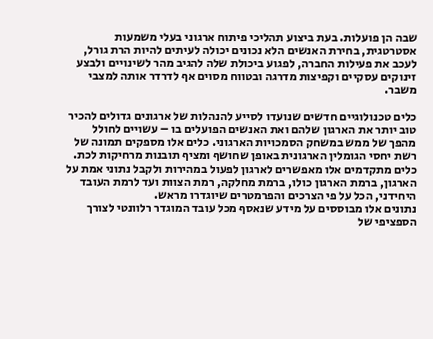שבה הן פועלות. בעת ביצוע תהליכי פיתוח ארגוני בעלי משמעות אסטרטגית, בחירת האנשים הלא נכונים יכולה לעיתים להיות הרת גורל, לעכב את פעילות החברה, לפגוע ביכולת שלה להגיב מהר לשינויים ולבצע זינוקים עסקיים וקפיצות מדרגה ובטווח מסוים אף לדרדר אותה למצבי משבר.

כלים טכנולוגיים חדשים שנועדו לסייע להנהלות של ארגונים גדולים להכיר טוב יותר את הארגון שלהם ואת האנשים הפועלים בו – עשויים לחולל מהפך של ממש במשחק הסמכויות הארגוני. כלים אלו מספקים תמונה של רשת יחסי הגומלין הארגונית באופן שחושף ומציף תובנות מרחיקות לכת.
כלים מתקדמים אלו מאפשרים לארגון לפעול במהירות ולקבל נתוני אמת על הארגון, ברמת הארגון כולו, ברמת מחלקה, רמת הצוות ועד לרמת העובד היחידני, הכל על פי הצרכים והפרמטרים שיוגדרו מראש.
נתונים אלו מבוססים על מידע שנאסף מכל עובד המוגדר רלוונטי לצורך הספציפי של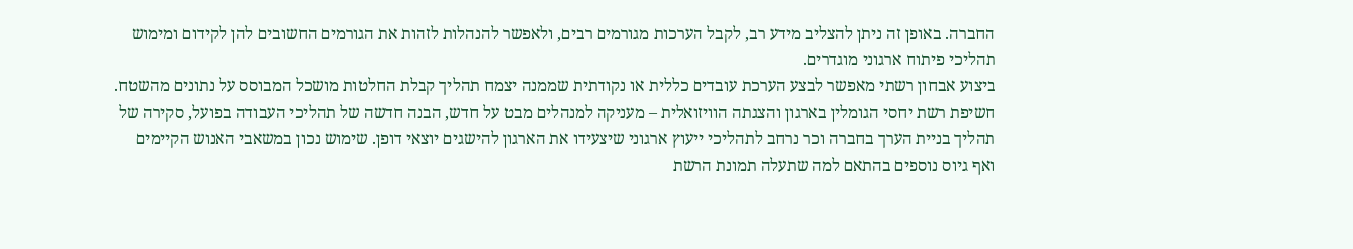החברה. באופן זה ניתן להצליב מידע רב, לקבל הערכות מגורמים רבים, ולאפשר להנהלות לזהות את הגורמים החשובים להן לקידום ומימוש תהליכי פיתוח ארגוני מוגדרים.
ביצוע אבחון רשתי מאפשר לבצע הערכת עובדים כללית או נקודתית שממנה יצמח תהליך קבלת החלטות מושכל המבוסס על נתונים מהשטח. חשיפת רשת יחסי הגומלין בארגון והצגתה הוויזואלית – מעניקה למנהלים מבט על חדש, הבנה חדשה של תהליכי העבודה בפועל, סקירה של תהליך בניית הערך בחברה וכר נרחב לתהליכי ייעוץ ארגוני שיצעידו את הארגון להישגים יוצאי דופן. שימוש נכון במשאבי האנוש הקיימים ואף גיוס נוספים בהתאם למה שתעלה תמונת הרשת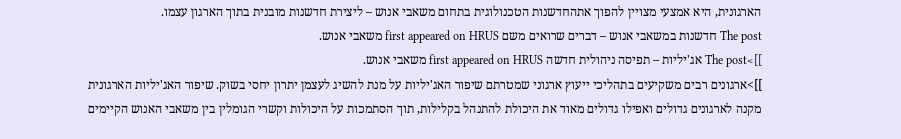הארגונית, היא אמצעי מצויין להפוך אתהחדשנות הטכנולוגית בתחום משאבי אנוש – ליצירת חדשנות מובנית בתוך הארגון עצמו.
The post חדשנות במשאבי אנוש – דברים שרואים משם first appeared on HRUS משאבי אנוש.
]]>The post אג'יליות – תפיסה ניהולית חדשה first appeared on HRUS משאבי אנוש.
]]>ארגונים רבים משקיעים בתהליכי ייעוץ ארגוני שמטרתם שיפור האג'יליות על מנת להשיג לעצמן יתרון יחסי בשוק. שיפור האג'יליות הארגונית מקנה לארגונים גדולים ואפילו גדולים מאוד את היכולת להתנהל בקלילות, תוך הסתמכות על היכולות וקשרי הגומלין בין משאבי האנוש הקיימים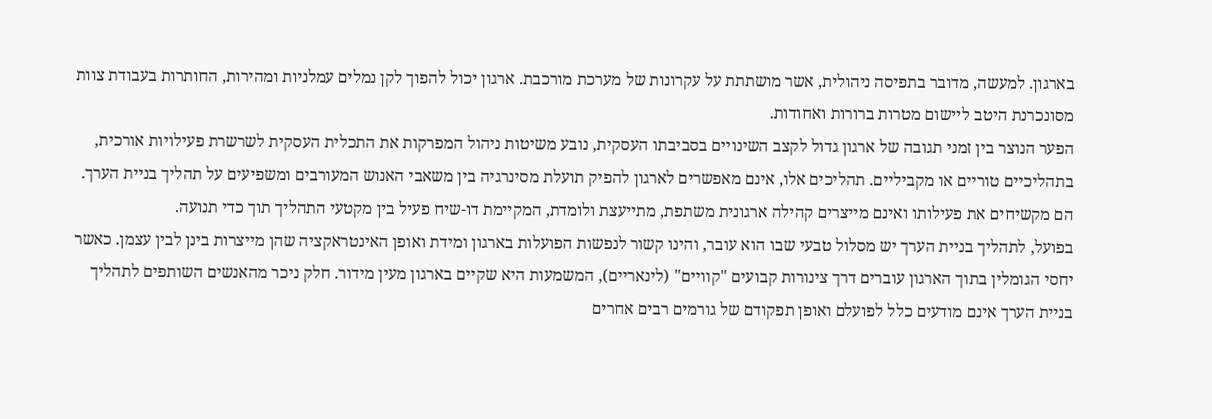בארגון. למעשה, מדובר בתפיסה ניהולית, אשר מושתתת על עקרונות של מערכת מורכבת. ארגון יכול להפוך לקן נמלים עמלניות ומהירות, החותרות בעבודת צוות מסונכרנת היטב ליישום מטרות ברורות ואחודות.
הפער הנוצר בין זמני תגובה של ארגון גדול לקצב השינויים בסביבתו העסקית, נובע משיטות ניהול המפרקות את התכלית העסקית לשרשרת פעילויות אורכית, בתהליכיים טוריים או מקביליים. תהליכים אלו, אינם מאפשרים לארגון להפיק תועלת מסינרגיה בין משאבי האנוש המעורבים ומשפיעים על תהליך בניית הערך. הם מקשיחים את פעילותו ואינם מייצרים קהילה ארגונית משתפת, מתייעצת ולומדת, המקיימת דו-שיח פעיל בין מקטעי התהליך תוך כדי תנועה.
בפועל, לתהליך בניית הערך יש מסלול טבעי שבו הוא עובר, והינו קשור לנפשות הפועלות בארגון ומידת ואופן האינטראקציה שהן מייצרות בינן לבין עצמן. כאשר יחסי הגומלין בתוך הארגון עוברים דרך צינורות קבועים "קוויים" (לינאריים), המשמעות היא שקיים בארגון מעין מידור. חלק ניכר מהאנשים השותפים לתהליך בניית הערך אינם מודעים כלל לפועלם ואופן תפקודם של גורמים רבים אחרים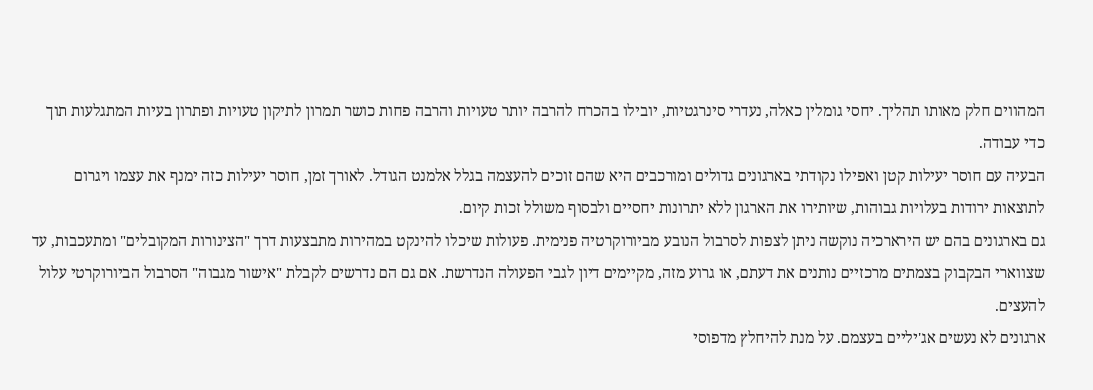המהווים חלק מאותו תהליך. יחסי גומלין כאלה, נעדרי סינרגטיות, יובילו בהכרח להרבה יותר טעויות והרבה פחות כושר תמרון לתיקון טעויות ופתרון בעיות המתגלעות תוך כדי עבודה.
הבעיה עם חוסר יעילות קטן ואפילו נקודתי בארגונים גדולים ומורכבים היא שהם זוכים להעצמה בגלל אלמנט הגודל. לאורך זמן, חוסר יעילות כזה ימנף את עצמו ויגרום לתוצאות ירודות בעלויות גבוהות, שיותירו את הארגון ללא יתרונות יחסיים ולבסוף משולל זכות קיום.
גם בארגונים בהם יש הירארכיה נוקשה ניתן לצפות לסרבול הנובע מביורוקרטיה פנימית. פעולות שיכלו להינקט במהירות מתבצעות דרך "הצינורות המקובלים" ומתעכבות, עד שצווארי הבקבוק בצמתים מרכזיים נותנים את דעתם, או גרוע מזה, מקיימים דיון לגבי הפעולה הנדרשת. אם גם הם נדרשים לקבלת "אישור מגבוה" הסרבול הביורוקרטי עלול להעצים.
ארגונים לא נעשים אג'יליים בעצמם. על מנת להיחלץ מדפוסי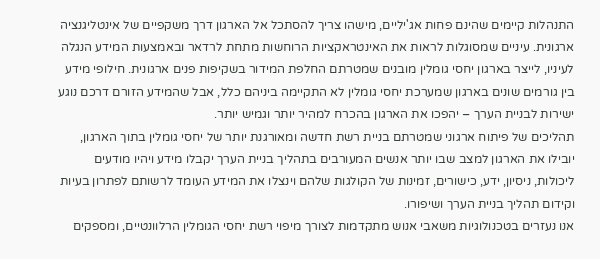התנהלות קיימים שהינם פחות אג'יליים, מישהו צריך להסתכל אל הארגון דרך משקפיים של אינטליגנציה ארגונית. עיניים שמסוגלות לראות את האינטראקציות הרוחשות מתחת לרדאר ובאמצעות המידע הנגלה לעיניו, לייצר בארגון יחסי גומלין מובנים שמטרתם החלפת המידור בשקיפות פנים ארגונית. חילופי מידע בין גורמים שונים בארגון שמערכת יחסי גומלין לא התקיימה ביניהם כלל, אבל שהמידע הזורם דרכם נוגע ישירות לבניית הערך – יהפכו את הארגון בהכרח למהיר יותר וגמיש יותר.
תהליכים של פיתוח ארגוני שמטרתם בניית רשת חדשה ומאורגנת יותר של יחסי גומלין בתוך הארגון, יובילו את הארגון למצב שבו יותר אנשים המעורבים בתהליך בניית הערך יקבלו מידע ויהיו מודעים ליכולות, ניסיון, ידע, כישורים, זמינות של הקולגות שלהם וינצלו את המידע העומד לרשותם לפתרון בעיות וקידום תהליך בניית הערך ושיפורו.
אנו נעזרים בטכנולוגיות משאבי אנוש מתקדמות לצורך מיפוי רשת יחסי הגומלין הרלוונטיים, ומספקים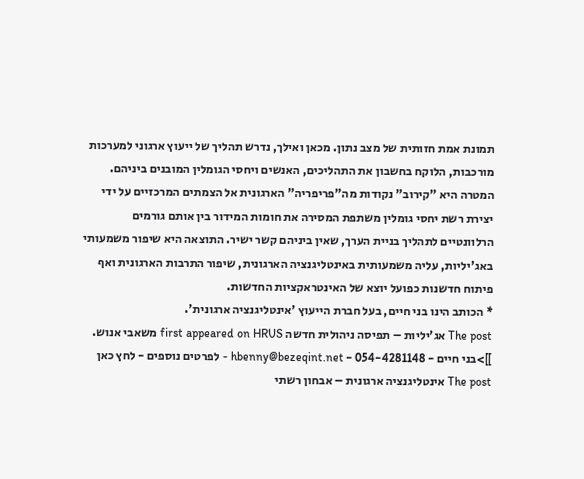תמונת אמת חזותית של מצב נתון. מכאן ואילך, נדרש תהליך של ייעוץ ארגוני למערכות מורכבות, הלוקח בחשבון את התהליכים, האנשים ויחסי הגומלין המובנים ביניהם. המטרה היא "קירוב" נקודות מה"פריפריה" הארגונית אל הצמתים המרכזיים על ידי יצירת רשת יחסי גומלין משתפת המסירה את חומות המידור בין אותם גורמים הרלוונטיים לתהליך בניית הערך, שאין ביניהם קשר ישיר. התוצאה היא שיפור משמעותי באג'יליות, עליה משמעותית באינטליגנציה הארגונית, שיפור התרבות הארגונית ואף פיתוח חדשנות כפועל יוצא של האינטראקציות החדשות.
* הכותב הינו בני חיים, בעל חברת הייעוץ 'אינטליגנציה ארגונית'.
The post אג'יליות – תפיסה ניהולית חדשה first appeared on HRUS משאבי אנוש.
]]>בני חיים - 054-4281148 - hbenny@bezeqint.net - לפרטים נוספים - לחץ כאן
The post אינטליגנציה ארגונית – אבחון רשתי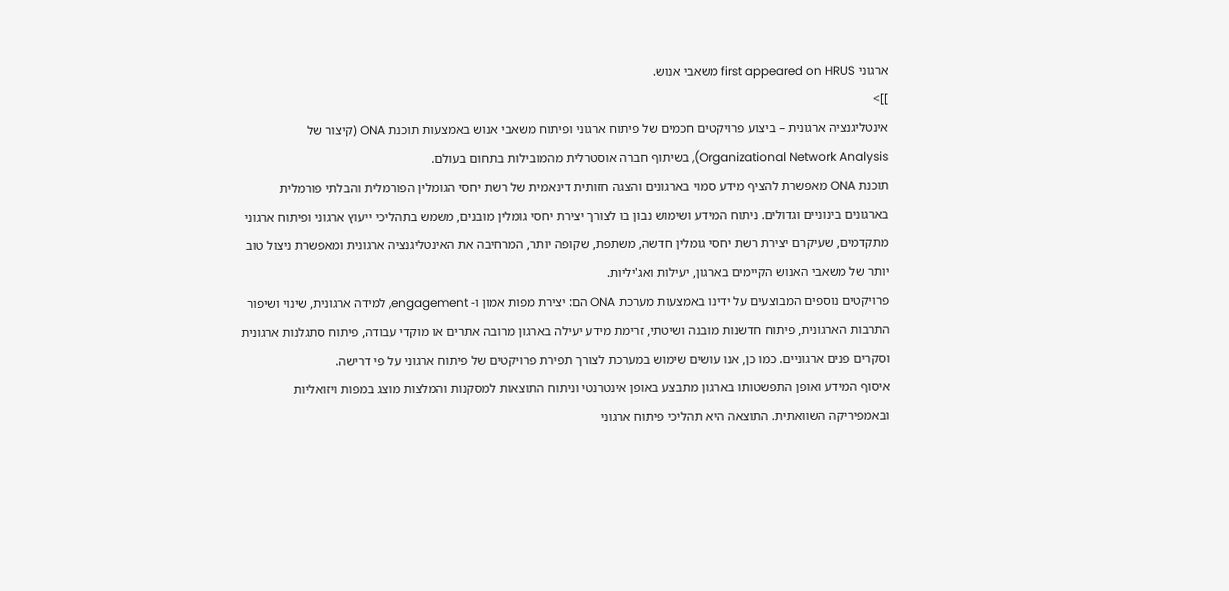ארגוני first appeared on HRUS משאבי אנוש.
]]>
אינטליגנציה ארגונית – ביצוע פרויקטים חכמים של פיתוח ארגוני ופיתוח משאבי אנוש באמצעות תוכנת ONA (קיצור של Organizational Network Analysis), בשיתוף חברה אוסטרלית מהמובילות בתחום בעולם.
תוכנת ONA מאפשרת להציף מידע סמוי בארגונים והצגה חזותית דינאמית של רשת יחסי הגומלין הפורמלית והבלתי פורמלית בארגונים בינוניים וגדולים. ניתוח המידע ושימוש נבון בו לצורך יצירת יחסי גומלין מובנים, משמש בתהליכי ייעוץ ארגוני ופיתוח ארגוני מתקדמים, שעיקרם יצירת רשת יחסי גומלין חדשה, משתפת, שקופה יותר, המרחיבה את האינטליגנציה ארגונית ומאפשרת ניצול טוב יותר של משאבי האנוש הקיימים בארגון, יעילות ואג'יליות.
פרויקטים נוספים המבוצעים על ידינו באמצעות מערכת ONA הם: יצירת מפות אמון ו- engagement, למידה ארגונית, שינוי ושיפור התרבות הארגונית, פיתוח חדשנות מובנה ושיטתי, זרימת מידע יעילה בארגון מרובה אתרים או מוקדי עבודה, פיתוח סתגלנות ארגונית וסקרים פנים ארגוניים. כמו כן, אנו עושים שימוש במערכת לצורך תפירת פרויקטים של פיתוח ארגוני על פי דרישה.
איסוף המידע ואופן התפשטותו בארגון מתבצע באופן אינטרנטי וניתוח התוצאות למסקנות והמלצות מוצג במפות ויזואליות ובאמפיריקה השוואתית. התוצאה היא תהליכי פיתוח ארגוני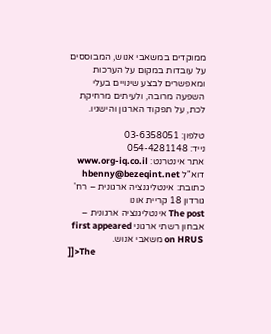ממוקדים במשאבי אנוש, המבוססים על עובדות במקום על הערכות ומאפשרים לבצע שינויים בעלי השפעה מרובה, ולעיתים מרחיקת לכת, על תפקוד הארגון והישגיו.

טלפון: 03-6358051
נייד: 054-4281148
אתר אינטרנט: www.org-iq.co.il
דוא"ל hbenny@bezeqint.net
כתובת: אינטליגנציה ארגונית – רח' גורדון 18 קריית אונו
The post אינטליגנציה ארגונית – אבחון רשתי ארגוני first appeared on HRUS משאבי אנוש.
]]>The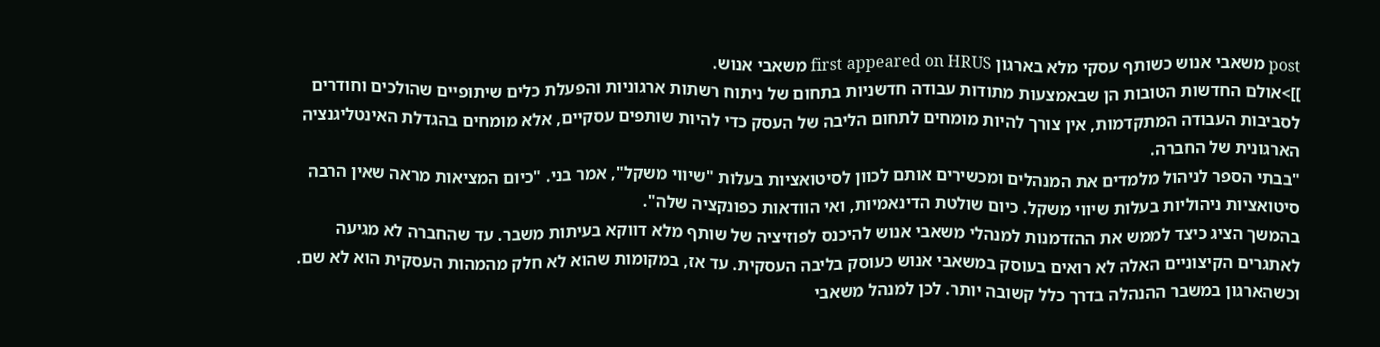post משאבי אנוש כשותף עסקי מלא בארגון first appeared on HRUS משאבי אנוש.
]]>אולם החדשות הטובות הן שבאמצעות מתודות עבודה חדשניות בתחום של ניתוח רשתות ארגוניות והפעלת כלים שיתופיים שהולכים וחודרים לסביבות העבודה המתקדמות, אין צורך להיות מומחים לתחום הליבה של העסק כדי להיות שותפים עסקיים, אלא מומחים בהגדלת האינטליגנציה הארגונית של החברה.
"בבתי הספר לניהול מלמדים את המנהלים ומכשירים אותם לכוון לסיטואציות בעלות "שיווי משקל", אמר בני. "כיום המציאות מראה שאין הרבה סיטואציות ניהוליות בעלות שיווי משקל. כיום שולטת הדינאמיות, ואי הוודאות כפונקציה שלה".
בהמשך הציג כיצד לממש את ההזדמנות למנהלי משאבי אנוש להיכנס לפוזיציה של שותף מלא דווקא בעיתות משבר. עד שהחברה לא מגיעה לאתגרים הקיצוניים האלה לא רואים בעוסק במשאבי אנוש כעוסק בליבה העסקית. עד אז, במקומות שהוא לא חלק מהמהות העסקית הוא לא שם. וכשהארגון במשבר ההנהלה בדרך כלל קשובה יותר. לכן למנהל משאבי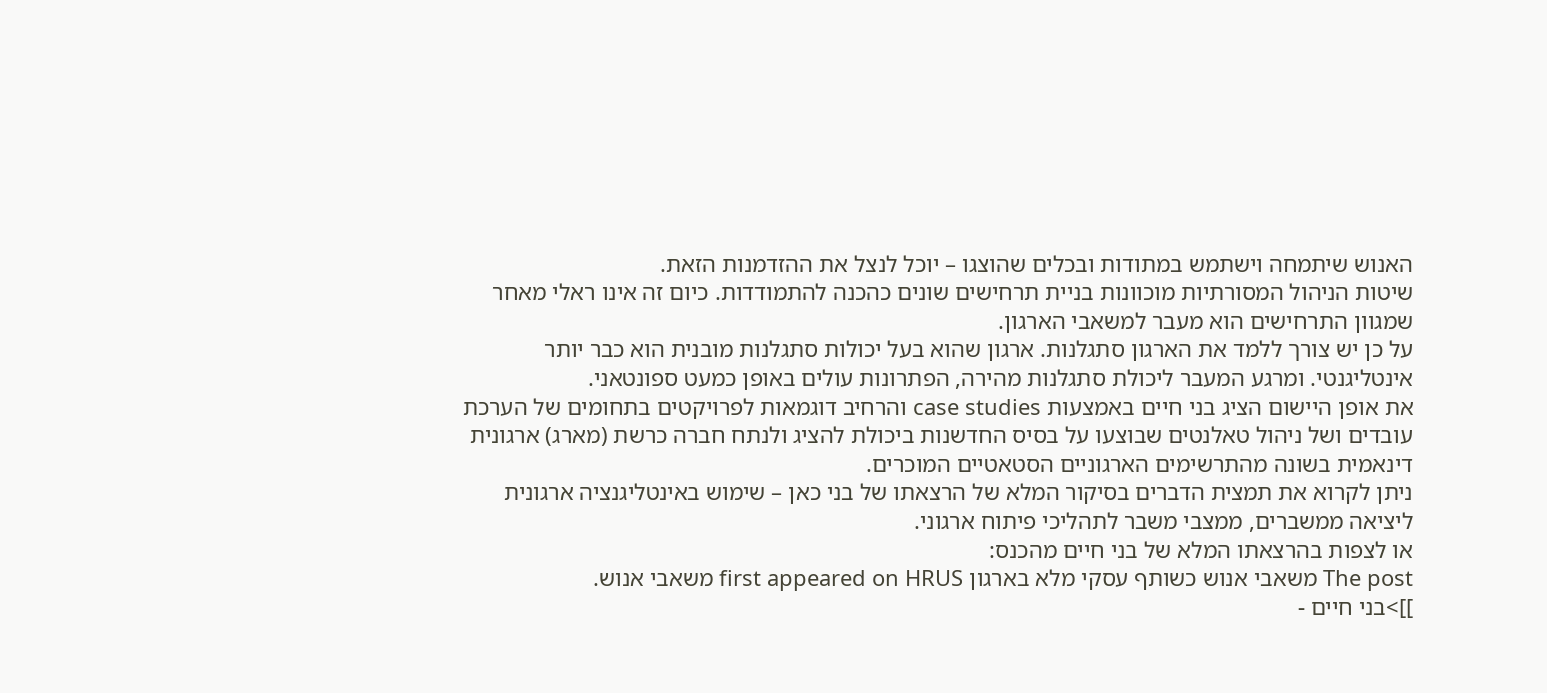האנוש שיתמחה וישתמש במתודות ובכלים שהוצגו – יוכל לנצל את ההזדמנות הזאת.
שיטות הניהול המסורתיות מוכוונות בניית תרחישים שונים כהכנה להתמודדות. כיום זה אינו ראלי מאחר שמגוון התרחישים הוא מעבר למשאבי הארגון.
על כן יש צורך ללמד את הארגון סתגלנות. ארגון שהוא בעל יכולות סתגלנות מובנית הוא כבר יותר אינטליגנטי. ומרגע המעבר ליכולת סתגלנות מהירה, הפתרונות עולים באופן כמעט ספונטאני.
את אופן היישום הציג בני חיים באמצעות case studies והרחיב דוגמאות לפרויקטים בתחומים של הערכת עובדים ושל ניהול טאלנטים שבוצעו על בסיס החדשנות ביכולת להציג ולנתח חברה כרשת (מארג) ארגונית דינאמית בשונה מהתרשימים הארגוניים הסטאטיים המוכרים.
ניתן לקרוא את תמצית הדברים בסיקור המלא של הרצאתו של בני כאן – שימוש באינטליגנציה ארגונית ליציאה ממשברים, ממצבי משבר לתהליכי פיתוח ארגוני.
או לצפות בהרצאתו המלא של בני חיים מהכנס:
The post משאבי אנוש כשותף עסקי מלא בארגון first appeared on HRUS משאבי אנוש.
]]>בני חיים -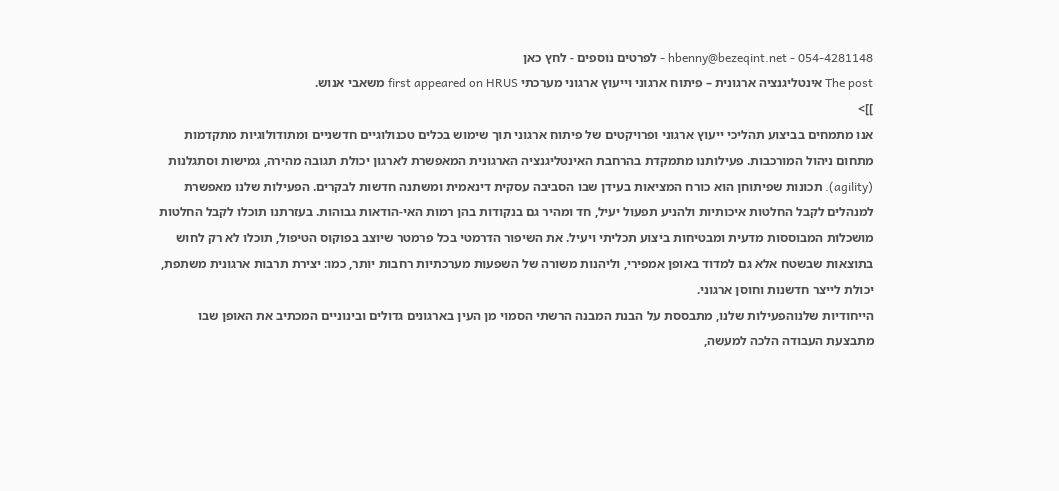054-4281148 - hbenny@bezeqint.net - לפרטים נוספים - לחץ כאן
The post אינטליגנציה ארגונית – פיתוח ארגוני וייעוץ ארגוני מערכתי first appeared on HRUS משאבי אנוש.
]]>
אנו מתמחים בביצוע תהליכי ייעוץ ארגוני ופרויקטים של פיתוח ארגוני תוך שימוש בכלים טכנולוגיים חדשניים ומתודולוגיות מתקדמות מתחום ניהול המורכבות. פעילותנו מתמקדת בהרחבת האינטליגנציה הארגונית המאפשרת לארגון יכולת תגובה מהירה, גמישות וסתגלנות (agility). תכונות שפיתוחן הוא כורח המציאות בעידן שבו הסביבה עסקית דינאמית ומשתנה חדשות לבקרים. הפעילות שלנו מאפשרת למנהלים לקבל החלטות איכותיות ולהניע תפעול יעיל, חד ומהיר גם בנקודות בהן רמות האי-הודאות גבוהות. בעזרתנו תוכלו לקבל החלטות מושכלות המבוססות מדעית ומבטיחות ביצוע תכליתי ויעיל. את השיפור הדרמטי בכל פרמטר שיוצב בפוקוס הטיפול, תוכלו לא רק לחוש בתוצאות שבשטח אלא גם למדוד באופן אמפירי, וליהנות משורה של השפעות מערכתיות רחבות יותר, כמו: יצירת תרבות ארגונית משתפת, יכולת לייצר חדשנות וחוסן ארגוני.
הייחודיות שלנוהפעילות שלנו, מתבססת על הבנת המבנה הרשתי הסמוי מן העין בארגונים גדולים ובינוניים המכתיב את האופן שבו מתבצעת העבודה הלכה למעשה,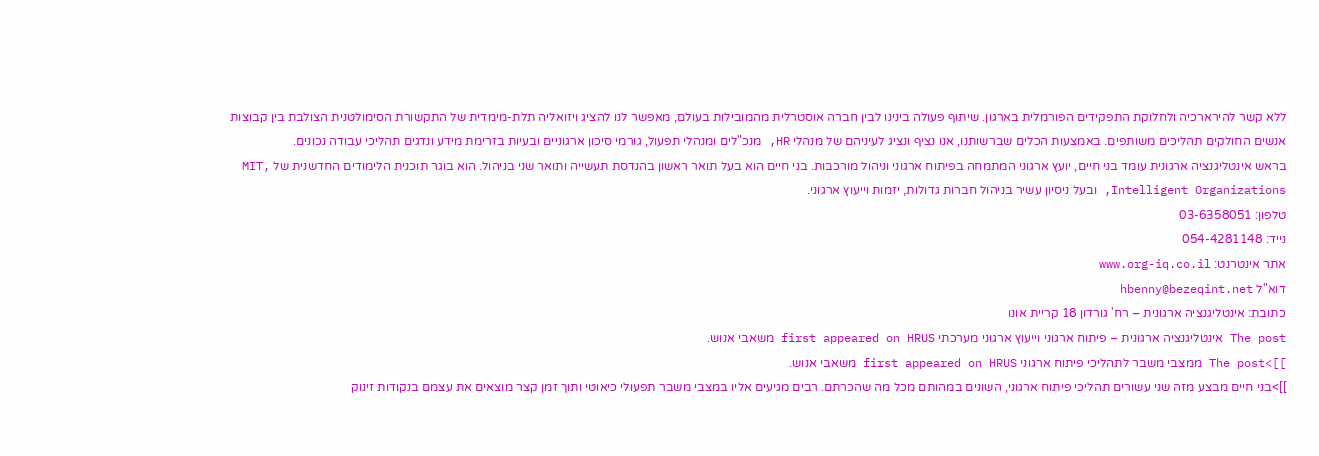ללא קשר להירארכיה ולחלוקת התפקידים הפורמלית בארגון. שיתוף פעולה בינינו לבין חברה אוסטרלית מהמובילות בעולם, מאפשר לנו להציג ויזואליה תלת-מימדית של התקשורת הסימולטנית הצולבת בין קבוצות אנשים החולקים תהליכים משותפים. באמצעות הכלים שברשותנו, אנו נציף ונציג לעיניהם של מנהלי HR, מנכ"לים ומנהלי תפעול, גורמי סיכון ארגוניים ובעיות בזרימת מידע ונדגים תהליכי עבודה נכונים.
בראש אינטליגנציה ארגונית עומד בני חיים, יועץ ארגוני המתמחה בפיתוח ארגוני וניהול מורכבות. בני חיים הוא בעל תואר ראשון בהנדסת תעשייה ותואר שני בניהול. הוא בוגר תוכנית הלימודים החדשנית של MIT, Intelligent Organizations, ובעל ניסיון עשיר בניהול חברות גדולות, יזמות וייעוץ ארגוני.
טלפון: 03-6358051
נייד: 054-4281148
אתר אינטרנט: www.org-iq.co.il
דוא"ל hbenny@bezeqint.net
כתובת: אינטליגנציה ארגונית – רח' גורדון 18 קריית אונו
The post אינטליגנציה ארגונית – פיתוח ארגוני וייעוץ ארגוני מערכתי first appeared on HRUS משאבי אנוש.
]]>The post ממצבי משבר לתהליכי פיתוח ארגוני first appeared on HRUS משאבי אנוש.
]]>בני חיים מבצע מזה שני עשורים תהליכי פיתוח ארגוני, השונים במהותם מכל מה שהכרתם. רבים מגיעים אליו במצבי משבר תפעולי כיאוטי ותוך זמן קצר מוצאים את עצמם בנקודות זינוק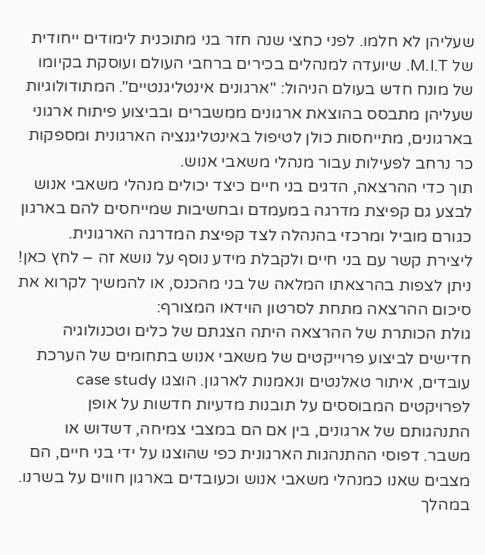שעליהן לא חלמו. לפני כחצי שנה חזר בני מתוכנית לימודים ייחודית של M.I.T. שיועדה למנהלים בכירים ברחבי העולם ועוסקת בקיומו של מונח חדש בעולם הניהול: "ארגונים אינטליגנטיים". המתודולוגיות שעליהן מתבסס בהוצאת ארגונים ממשברים ובביצוע פיתוח ארגוני בארגונים, מתייחסות כולן לטיפול באינטליגנציה הארגונית ומספקות כר נרחב לפעילות עבור מנהלי משאבי אנוש.
תוך כדי ההרצאה, הדגים בני חיים כיצד יכולים מנהלי משאבי אנוש לבצע גם קפיצת מדרגה במעמדם ובחשיבות שמייחסים להם בארגון כגורם מוביל ומרכזי בהנהלה לצד קפיצת המדרגה הארגונית.
ליצירת קשר עם בני חיים ולקבלת מידע נוסף על נושא זה – לחץ כאן!
ניתן לצפות בהרצאתו המלאה של בני מהכנס, או להמשיך לקרוא את סיכום ההרצאה מתחת לסרטון הוידאו המצורף:
גולת הכותרת של ההרצאה היתה הצגתם של כלים וטכנולוגיה חדישים לביצוע פרוייקטים של משאבי אנוש בתחומים של הערכת עובדים, איתור טאלנטים ונאמנות לארגון. הוצגו case study לפרויקטים המבוססים על תובנות מדעיות חדשות על אופן התנהגותם של ארגונים, בין אם הם במצבי צמיחה, דשדוש או משבר. דפוסי ההתנהגות הארגונית כפי שהוצגו על ידי בני חיים, הם מצבים שאנו כמנהלי משאבי אנוש וכעובדים בארגון חווים על בשרנו.
במהלך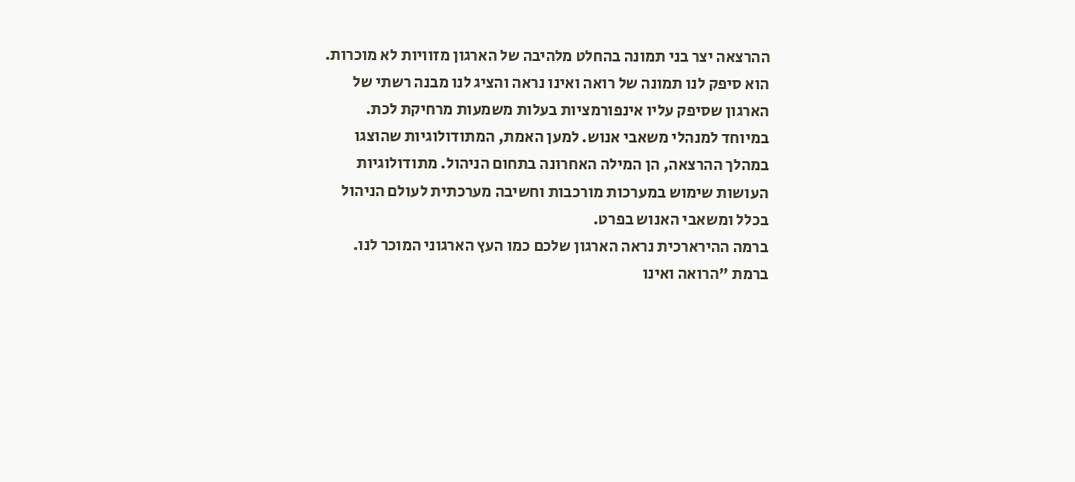ההרצאה יצר בני תמונה בהחלט מלהיבה של הארגון מזוויות לא מוכרות. הוא סיפק לנו תמונה של רואה ואינו נראה והציג לנו מבנה רשתי של הארגון שסיפק עליו אינפורמציות בעלות משמעות מרחיקת לכת. במיוחד למנהלי משאבי אנוש. למען האמת, המתודולוגיות שהוצגו במהלך ההרצאה, הן המילה האחרונה בתחום הניהול. מתודולוגיות העושות שימוש במערכות מורכבות וחשיבה מערכתית לעולם הניהול בכלל ומשאבי האנוש בפרט.
ברמה ההירארכית נראה הארגון שלכם כמו העץ הארגוני המוכר לנו. ברמת "הרואה ואינו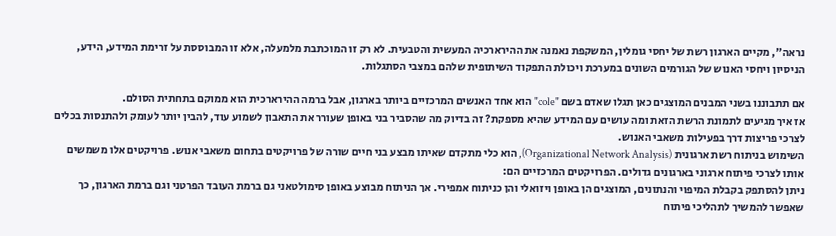נראה", מקיים הארגון רשת של יחסי גומלין, המשקפת נאמנה את ההירארכיה המעשית והטבעית. לא רק זו המוכתבת מלמעלה, אלא זו המבוססת על זרימת המידע, הידע, הניסיון ויחסי האנוש של הגורמים השונים במערכת ויכולת התפקוד השיתופית שלהם במצבי הסתגלות.

אם תתבוננו בשני המבנים המוצגים כאן תגלו שאדם בשם "cole" הוא אחד האנשים המרכזיים ביותר בארגון, אבל ברמה ההירארכית הוא ממוקם בתחתית הסולם.
אז איך מגיעים לתמונת הרשת הזאת ומה עושים עם המידע שהיא מספקת? זה בדיוק מה שהסביר בני באופן שעורר את התאבון לשמוע עוד, להבין יותר לעומק ולהתנסות בכלים לצרכי פריצות דרך בפעילות משאבי האנוש.
השימוש בניתוח רשת ארגונית (Organizational Network Analysis), הוא כלי מתקדם שאיתו מבצע בני חיים שורה של פרויקטים בתחום משאבי אנוש. פרויקטים אלו משמשים אותו לצרכי פיתוח ארגוני בארגונים גדולים. הפרויקטים המרכזיים הם:
ניתן להסתפק בקבלת המיפוי והנתונים, המוצגים הן באופן ויזואלי והן כניתוח אמפירי. אך הניתוח מבוצע באופן סימולטאני גם ברמת העובד הפרטני וגם ברמת הארגון, כך שאפשר להמשיך לתהליכי פיתוח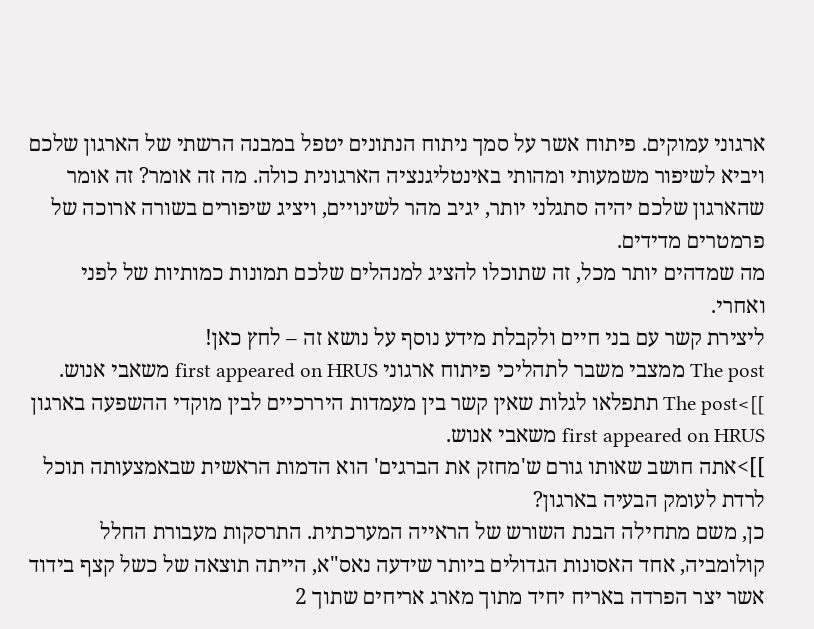ארגוני עמוקים. פיתוח אשר על סמך ניתוח הנתונים יטפל במבנה הרשתי של הארגון שלכם ויביא לשיפור משמעותי ומהותי באינטליגנציה הארגונית כולה. מה זה אומר? זה אומר שהארגון שלכם יהיה סתגלני יותר, יגיב מהר לשינויים, ויציג שיפורים בשורה ארוכה של פרמטרים מדידים.
מה שמדהים יותר מכל, זה שתוכלו להציג למנהלים שלכם תמונות כמותיות של לפני ואחרי.
ליצירת קשר עם בני חיים ולקבלת מידע נוסף על נושא זה – לחץ כאן!
The post ממצבי משבר לתהליכי פיתוח ארגוני first appeared on HRUS משאבי אנוש.
]]>The post תתפלאו לגלות שאין קשר בין מעמדות היררכיים לבין מוקדי ההשפעה בארגון first appeared on HRUS משאבי אנוש.
]]>אתה חושב שאותו גורם ש'מחזק את הברגים' הוא הדמות הראשית שבאמצעותה תוכל לרדת לעומק הבעיה בארגון?
כן, משם מתחילה הבנת השורש של הראייה המערכתית. התרסקות מעבורת החלל קולומביה, אחד האסונות הגדולים ביותר שידעה נאס"א, הייתה תוצאה של כשל קצף בידוד אשר יצר הפרדה באריח יחיד מתוך מארג אריחים שתוך 2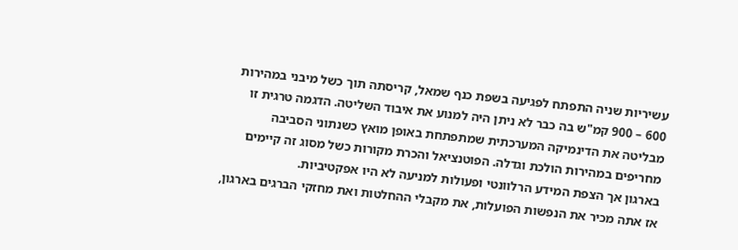עשיריות שניה התפתח לפגיעה בשפת כנף שמאל, קריסתה תוך כשל מיבני במהירות 600 – 900 קמ"ש בה כבר לא ניתן היה למנוע את איבוד השליטה. הדגמה טרגית זו מבליטה את הדינמיקה המערכתית שמתפתחת באופן מואץ כשנתוני הסביבה מחריפים במהירות הולכת וגדלה. הפוטנציאל והכרת מקורות כשל מסוג זה קיימים בארגון אך הצפת המידע הרלוונטי ופעולות למניעה לא היו אפקטיביות.
אז אתה מכיר את הנפשות הפועלות, את מקבלי ההחלטות ואת מחזקי הברגים בארגון,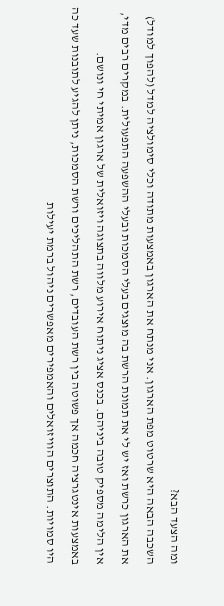ומה הצעד הבא?
השכבה הבאה היא שרטוט מפת הארגון. אני מנתח את הארגון באמצעות מתודה וכלי סימולציה למדל (להפוך למודל) את הארגון כרשת ואז יש לי את תמונת הרשת בה מוצגים בעלי הסמכות ובעלי ההשפעה התפעולית. במקרים רבים מדי, אין הלימה מספיק טובה ביניהם. בכנס אציג ניתוח אירוע מלווה בתצוגה ויזואלית של ארגון אמיתי חי ונושם.
באמצעות אינטגרציה חכמה אך פשוטה בין רשת העובדים, רשת התהליכים ורשת הסמכות, ניתן להגיע לתובנות שעד כה היו סמויות. התוצרים הוויזואלים והאמפירים מאפשרים ניהול ברמת יעילות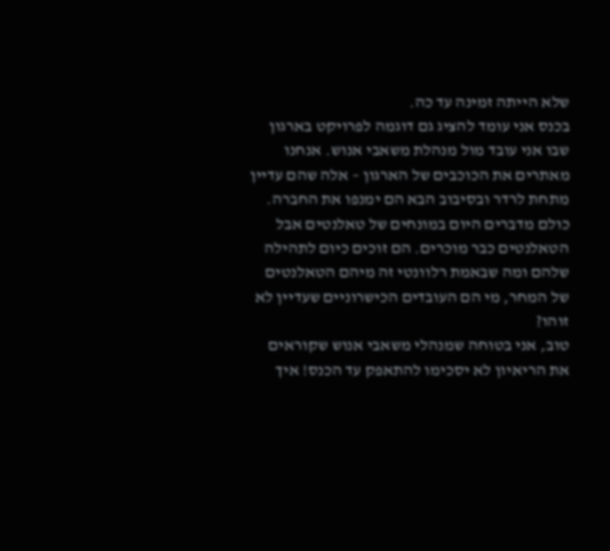שלא הייתה זמינה עד כה.
בכנס אני עומד להציג גם דוגמה לפרויקט בארגון שבו אני עובד מול מנהלת משאבי אנוש. אנחנו מאתרים את הכוכבים של הארגון – אלה שהם עדיין מתחת לרדר ובסיבוב הבא הם ימנפו את החברה. כולם מדברים היום במונחים של טאלנטים אבל הטאלנטים כבר מוכרים. הם זוכים כיום לתהילה שלהם ומה שבאמת רלוונטי זה מיהם הטאלנטים של המחר, מי הם העובדים הכישרוניים שעדיין לא זוהו?
טוב, אני בטוחה שמנהלי משאבי אנוש שקוראים את הריאיון לא יסכימו להתאפק עד הכנס! איך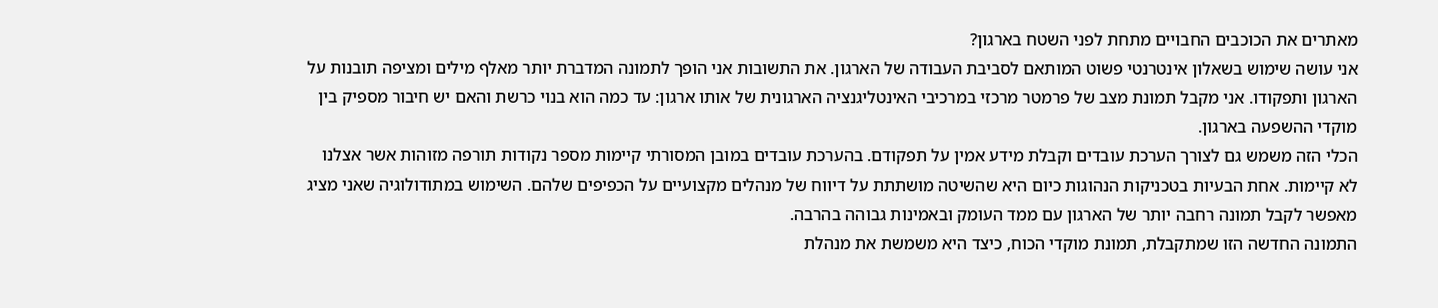מאתרים את הכוכבים החבויים מתחת לפני השטח בארגון?
אני עושה שימוש בשאלון אינטרנטי פשוט המותאם לסביבת העבודה של הארגון. את התשובות אני הופך לתמונה המדברת יותר מאלף מילים ומציפה תובנות על הארגון ותפקודו. אני מקבל תמונת מצב של פרמטר מרכזי במרכיבי האינטליגנציה הארגונית של אותו ארגון: עד כמה הוא בנוי כרשת והאם יש חיבור מספיק בין מוקדי ההשפעה בארגון.
הכלי הזה משמש גם לצורך הערכת עובדים וקבלת מידע אמין על תפקודם. בהערכת עובדים במובן המסורתי קיימות מספר נקודות תורפה מזוהות אשר אצלנו לא קיימות. אחת הבעיות בטכניקות הנהוגות כיום היא שהשיטה מושתתת על דיווח של מנהלים מקצועיים על הכפיפים שלהם. השימוש במתודולוגיה שאני מציג מאפשר לקבל תמונה רחבה יותר של הארגון עם ממד העומק ובאמינות גבוהה בהרבה.
התמונה החדשה הזו שמתקבלת, תמונת מוקדי הכוח, כיצד היא משמשת את מנהלת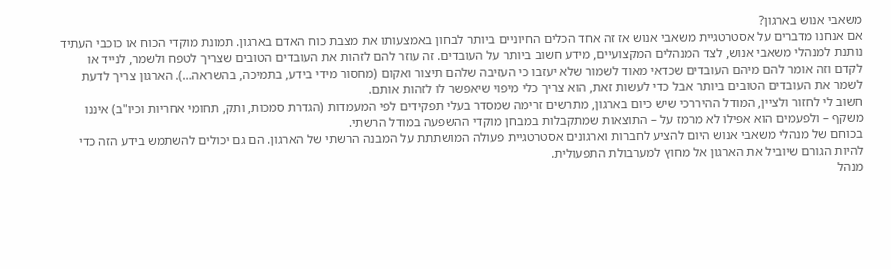משאבי אנוש בארגון?
אם אנחנו מדברים על אסטרטגיית משאבי אנוש אז זה אחד הכלים החיוניים ביותר לבחון באמצעותו את מצבת כוח האדם בארגון. תמונת מוקדי הכוח או כוכבי העתיד נותנת למנהלי משאבי אנוש, לצד המנהלים המקצועיים, מידע חשוב ביותר על העובדים. זה עוזר להם לזהות את העובדים הטובים שצריך לטפח ולשמר, לנייד או לקדם וזה אומר להם מיהם העובדים שכדאי מאוד לשמור שלא יעזבו כי העזיבה שלהם תיצור ואקום (מחסור מידי בידע, בתמיכה, בהשראה…). הארגון צריך לדעת לשמר את העובדים הטובים ביותר אבל כדי לעשות זאת, הוא צריך כלי מיפוי שיאפשר לו לזהות אותם.
חשוב לי לחזור ולציין, המודל ההיררכי שיש כיום בארגון, מתרשים זרימה שמסדר בעלי תפקידים לפי המעמדות (הגדרת סמכות, ותק, תחומי אחריות וכיו"ב) איננו משקף – ולפעמים הוא אפילו לא מרמז על – התוצאות שמתקבלות במבחן מוקדי ההשפעה במודל הרשתי.
בכוחם של מנהלי משאבי אנוש היום להציע לחברות וארגונים אסטרטגיית פעולה המושתתת על המבנה הרשתי של הארגון. הם גם יכולים להשתמש בידע הזה כדי להיות הגורם שיוביל את הארגון אל מחוץ למערבולת התפעולית.
מנהל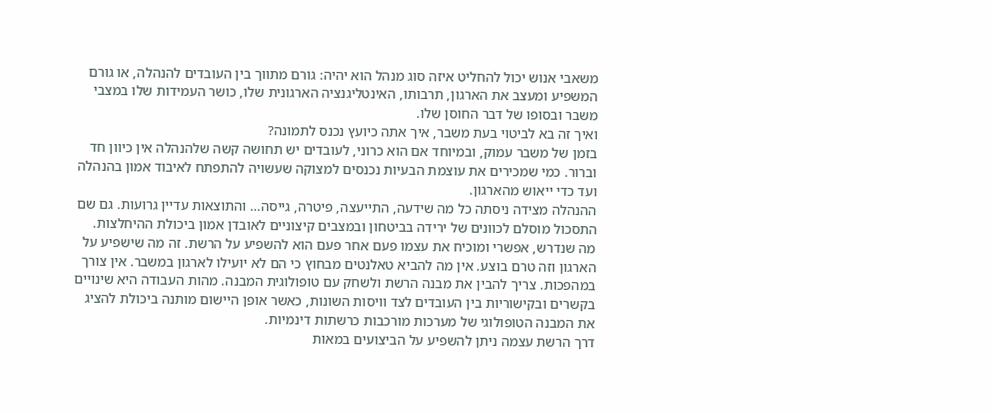משאבי אנוש יכול להחליט איזה סוג מנהל הוא יהיה: גורם מתווך בין העובדים להנהלה, או גורם המשפיע ומעצב את הארגון, תרבותו, האינטליגנציה הארגונית שלו, כושר העמידות שלו במצבי משבר ובסופו של דבר החוסן שלו.
ואיך זה בא לביטוי בעת משבר, איך אתה כיועץ נכנס לתמונה?
בזמן של משבר עמוק, ובמיוחד אם הוא כרוני, לעובדים יש תחושה קשה שלהנהלה אין כיוון חד וברור. כמי שמכירים את עוצמת הבעיות נכנסים למצוקה שעשויה להתפתח לאיבוד אמון בהנהלה ועד כדי ייאוש מהארגון.
ההנהלה מצידה ניסתה כל מה שידעה, התייעצה, פיטרה, גייסה… והתוצאות עדיין גרועות. גם שם התסכול מוסלם לכוונים של ירידה בביטחון ובמצבים קיצוניים לאובדן אמון ביכולת ההיחלצות.
מה שנדרש, אפשרי ומוכיח את עצמו פעם אחר פעם הוא להשפיע על הרשת. זה מה שישפיע על הארגון וזה טרם בוצע. אין מה להביא טאלנטים מבחוץ כי הם לא יועילו לארגון במשבר. אין צורך במהפכות. צריך להבין את מבנה הרשת ולשחק עם טופולוגית המבנה. מהות העבודה היא שינויים בקשרים ובקישוריות בין העובדים לצד וויסות השונות, כאשר אופן היישום מותנה ביכולת להציג את המבנה הטופולוגי של מערכות מורכבות כרשתות דינמיות.
דרך הרשת עצמה ניתן להשפיע על הביצועים במאות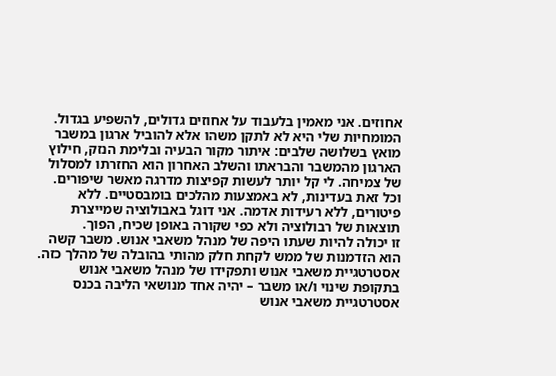אחוזים. אני מאמין בלעבוד על אחוזים גדולים, להשפיע בגדול. המומחיות שלי היא לא לתקן משהו אלא להוביל ארגון במשבר מואץ בשלושה שלבים: איתור מקור הבעיה ובלימת הנזק, חילוץ הארגון מהמשבר והבראתו והשלב האחרון הוא החזרתו למסלול של צמיחה. לי קל יותר לעשות קפיצות מדרגה מאשר שיפורים. וכל זאת בעדינות, לא באמצעות מהלכים בומבסטיים. ללא פיטורים, ללא רעידות אדמה. אני דוגל באבולוציה שמייצרת תוצאות של רבולוציה ולא כפי שקורה באופן שכיח, הפוך.
זו יכולה להיות שעתו היפה של מנהל משאבי אנוש. משבר קשה הוא הזדמנות של ממש לקחת חלק מהותי בהובלה של מהלך כזה.
אסטרטגיית משאבי אנוש ותפקידו של מנהל משאבי אנוש בתקופת שינוי ו/או משבר – יהיה אחד מנושאי הליבה בכנס אסטרטגיית משאבי אנוש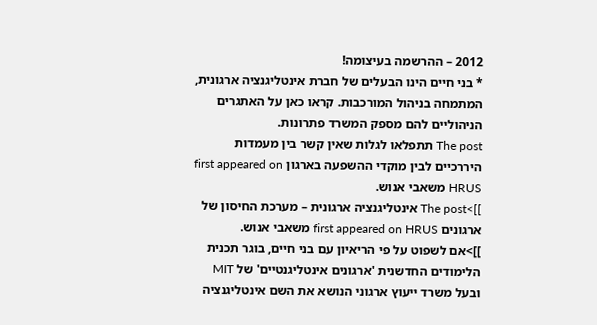2012 – ההרשמה בעיצומה!
* בני חיים הינו הבעלים של חברת אינטליגנציה ארגונית, המתמחה בניהול המורכבות. קראו כאן על האתגרים הניהוליים להם מספק המשרד פתרונות.
The post תתפלאו לגלות שאין קשר בין מעמדות היררכיים לבין מוקדי ההשפעה בארגון first appeared on HRUS משאבי אנוש.
]]>The post אינטליגנציה ארגונית – מערכת החיסון של ארגונים first appeared on HRUS משאבי אנוש.
]]>אם לשפוט על פי הריאיון עם בני חיים, בוגר תכנית הלימודים החדשנית 'ארגונים אינטליגנטיים' של MIT ובעל משרד ייעוץ ארגוני הנושא את השם אינטליגנציה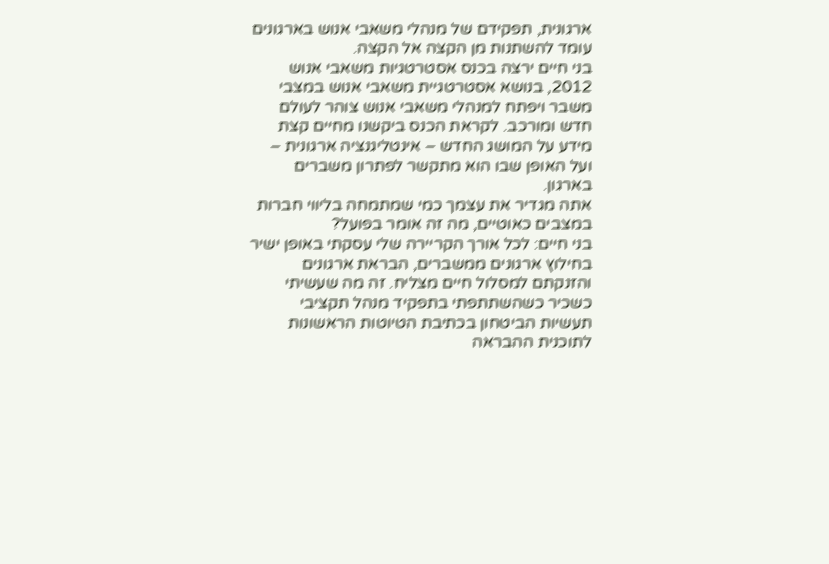ארגונית, תפקידם של מנהלי משאבי אנוש בארגונים עומד להשתנות מן הקצה אל הקצה.
בני חיים ירצה בכנס אסטרטגיות משאבי אנוש 2012, בנושא אסטרטגיית משאבי אנוש במצבי משבר ויפתח למנהלי משאבי אנוש צוהר לעולם חדש ומורכב. לקראת הכנס ביקשנו מחיים קצת מידע על המושג החדש – אינטליגנציה ארגונית – ועל האופן שבו הוא מתקשר לפתרון משברים בארגון.
אתה מגדיר את עצמך כמי שמתמחה בליווי חברות במצבים כאוטיים, מה זה אומר בפועל?
בני חיים: לכל אורך הקריירה שלי עסקתי באופן ישיר בחילוץ ארגונים ממשברים, הבראת ארגונים והזנקתם למסלול חיים מצליח. זה מה שעשיתי כשכיר כשהשתתפתי בתפקיד מנהל תקציבי תעשיות הביטחון בכתיבת הטיוטות הראשונות לתוכנית ההבראה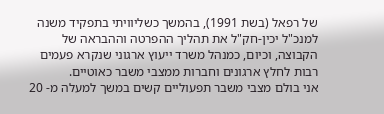של רפאל (בשת 1991), בהמשך כשליוויתי בתפקיד משנה למנכ"ל יכין-חק"ל את תהליך ההפרטה וההבראה של הקבוצה, וכיום, כמנהל משרד ייעוץ ארגוני שנקרא פעמים רבות לחלץ ארגונים וחברות ממצבי משבר כאוטיים.
אני בולם מצבי משבר תפעוליים קשים במשך למעלה מ- 20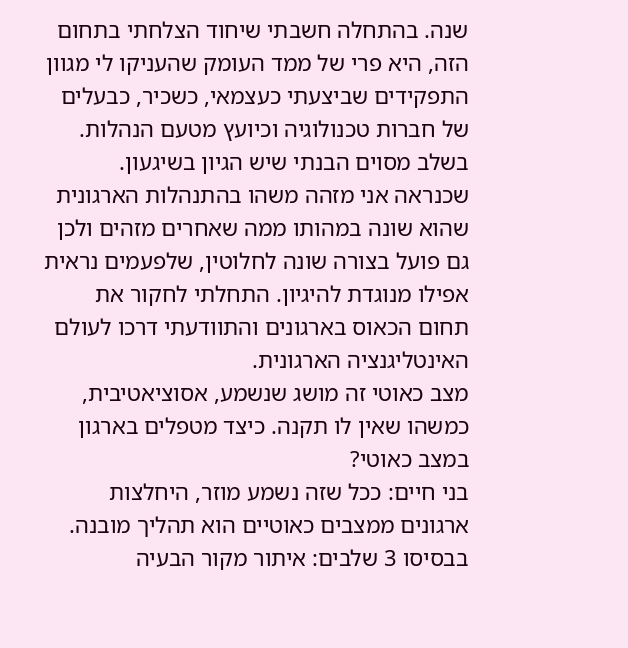שנה. בהתחלה חשבתי שיחוד הצלחתי בתחום הזה, היא פרי של ממד העומק שהעניקו לי מגוון התפקידים שביצעתי כעצמאי, כשכיר, כבעלים של חברות טכנולוגיה וכיועץ מטעם הנהלות. בשלב מסוים הבנתי שיש הגיון בשיגעון. שכנראה אני מזהה משהו בהתנהלות הארגונית שהוא שונה במהותו ממה שאחרים מזהים ולכן גם פועל בצורה שונה לחלוטין, שלפעמים נראית אפילו מנוגדת להיגיון. התחלתי לחקור את תחום הכאוס בארגונים והתוודעתי דרכו לעולם האינטליגנציה הארגונית.
מצב כאוטי זה מושג שנשמע, אסוציאטיבית, כמשהו שאין לו תקנה. כיצד מטפלים בארגון במצב כאוטי?
בני חיים: ככל שזה נשמע מוזר, היחלצות ארגונים ממצבים כאוטיים הוא תהליך מובנה. בבסיסו 3 שלבים: איתור מקור הבעיה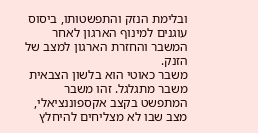ובלימת הנזק והתפשטותו, ביסוס עוגנים למינוף הארגון לאחר המשבר והחזרת הארגון למצב של הזנק.
משבר כאוטי הוא בלשון הצבאית משבר מתגלגל. זהו משבר המתפשט בקצב אקספוננציאלי, מצב שבו לא מצליחים להיחלץ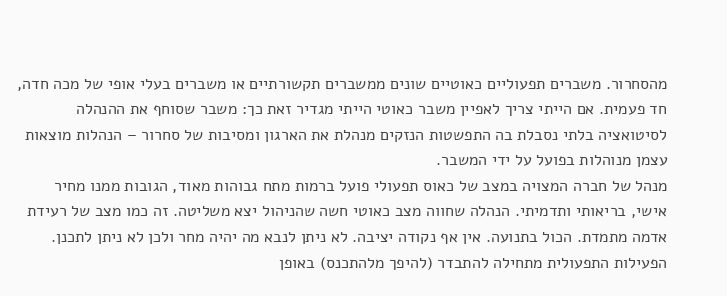מהסחרור. משברים תפעוליים כאוטיים שונים ממשברים תקשורתיים או משברים בעלי אופי של מכה חדה, חד פעמית. אם הייתי צריך לאפיין משבר כאוטי הייתי מגדיר זאת כך: משבר שסוחף את ההנהלה לסיטואציה בלתי נסבלת בה התפשטות הנזקים מנהלת את הארגון ומסיבות של סחרור – הנהלות מוצאות עצמן מנוהלות בפועל על ידי המשבר.
מנהל של חברה המצויה במצב של כאוס תפעולי פועל ברמות מתח גבוהות מאוד, הגובות ממנו מחיר אישי, בריאותי ותדמיתי. הנהלה שחווה מצב כאוטי חשה שהניהול יצא משליטה. זה כמו מצב של רעידת אדמה מתמדת. הכול בתנועה. אין אף נקודה יציבה. לא ניתן לנבא מה יהיה מחר ולכן לא ניתן לתכנן. הפעילות התפעולית מתחילה להתבדר (להיפך מלהתכנס) באופן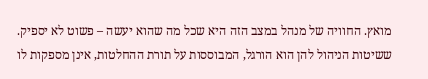מואץ. החוויה של מנהל במצב הזה היא שכל מה שהוא יעשה – פשוט לא יספיק. ששיטות הניהול להן הוא הורגל, המבוססות על תורת ההחלטות, אינן מספקות לו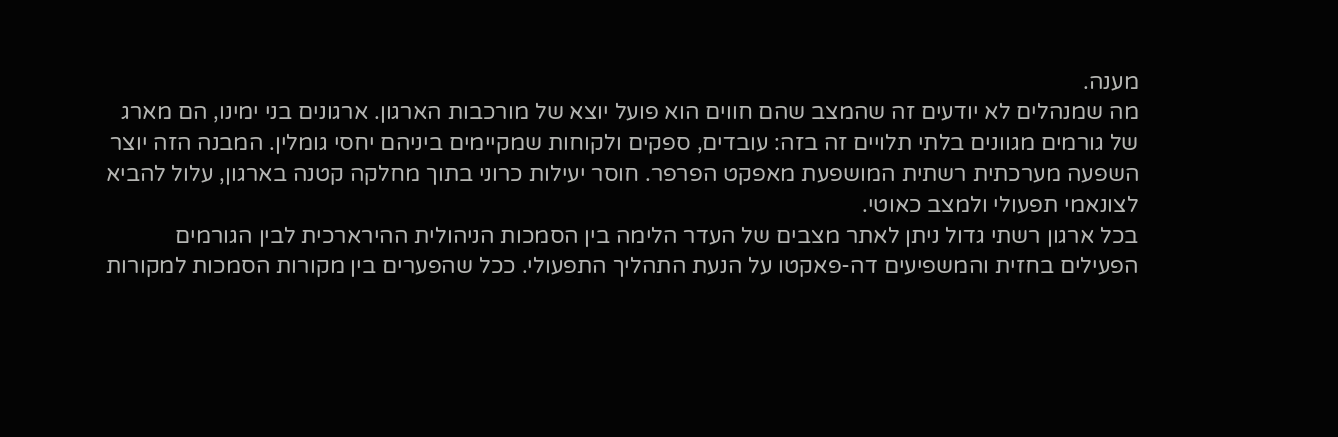מענה.
מה שמנהלים לא יודעים זה שהמצב שהם חווים הוא פועל יוצא של מורכבות הארגון. ארגונים בני ימינו, הם מארג של גורמים מגוונים בלתי תלויים זה בזה: עובדים, ספקים ולקוחות שמקיימים ביניהם יחסי גומלין. המבנה הזה יוצר השפעה מערכתית רשתית המושפעת מאפקט הפרפר. חוסר יעילות כרוני בתוך מחלקה קטנה בארגון, עלול להביא לצונאמי תפעולי ולמצב כאוטי.
בכל ארגון רשתי גדול ניתן לאתר מצבים של העדר הלימה בין הסמכות הניהולית ההירארכית לבין הגורמים הפעילים בחזית והמשפיעים דה-פאקטו על הנעת התהליך התפעולי. ככל שהפערים בין מקורות הסמכות למקורות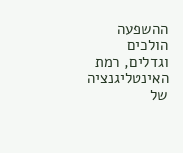ההשפעה הולכים וגדלים, רמת האינטליגנציה של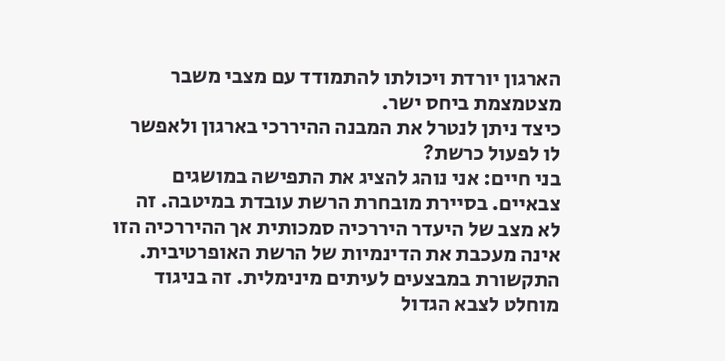הארגון יורדת ויכולתו להתמודד עם מצבי משבר מצטמצמת ביחס ישר.
כיצד ניתן לנטרל את המבנה ההיררכי בארגון ולאפשר לו לפעול כרשת?
בני חיים: אני נוהג להציג את התפישה במושגים צבאיים. בסיירת מובחרת הרשת עובדת במיטבה. זה לא מצב של היעדר היררכיה סמכותית אך ההיררכיה הזו אינה מעכבת את הדינמיות של הרשת האופרטיבית. התקשורת במבצעים לעיתים מינימלית. זה בניגוד מוחלט לצבא הגדול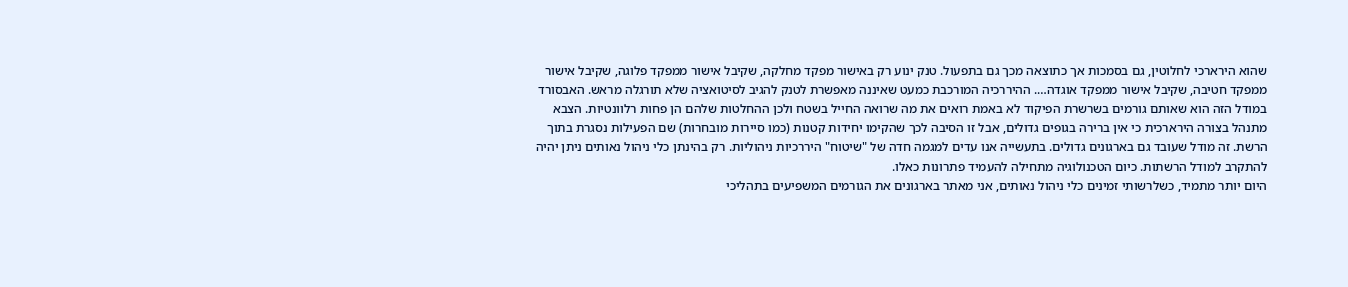שהוא הירארכי לחלוטין, גם בסמכות אך כתוצאה מכך גם בתפעול. טנק ינוע רק באישור מפקד מחלקה, שקיבל אישור ממפקד פלוגה, שקיבל אישור ממפקד חטיבה, שקיבל אישור ממפקד אוגדה…. ההיררכיה המורכבת כמעט שאיננה מאפשרת לטנק להגיב לסיטואציה שלא תורגלה מראש. האבסורד במודל הזה הוא שאותם גורמים בשרשרת הפיקוד לא באמת רואים את מה שרואה החייל בשטח ולכן ההחלטות שלהם הן פחות רלוונטיות. הצבא מתנהל בצורה הירארכית כי אין ברירה בגופים גדולים, אבל זו הסיבה לכך שהקימו יחידות קטנות (כמו סיירות מובחרות) שם הפעילות נסגרת בתוך הרשת. זה מודל שעובד גם בארגונים גדולים. בתעשייה אנו עדים למגמה חדה של "שיטוח" היררכיות ניהוליות. רק בהינתן כלי ניהול נאותים ניתן יהיה להתקרב למודל הרשתות. כיום הטכנולוגיה מתחילה להעמיד פתרונות כאלו.
היום יותר מתמיד, כשלרשותי זמינים כלי ניהול נאותים, אני מאתר בארגונים את הגורמים המשפיעים בתהליכי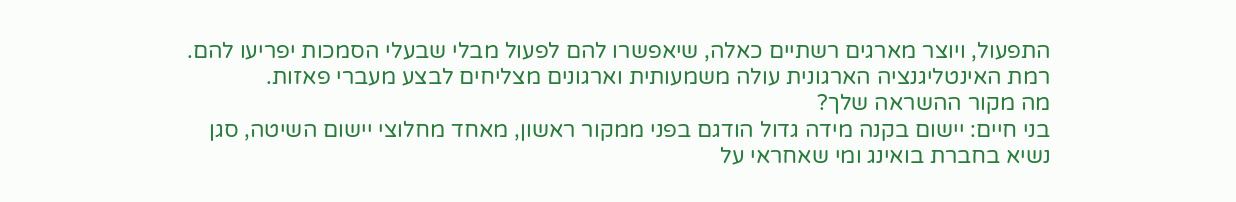התפעול, ויוצר מארגים רשתיים כאלה, שיאפשרו להם לפעול מבלי שבעלי הסמכות יפריעו להם. רמת האינטליגנציה הארגונית עולה משמעותית וארגונים מצליחים לבצע מעברי פאזות.
מה מקור ההשראה שלך?
בני חיים: יישום בקנה מידה גדול הודגם בפני ממקור ראשון, מאחד מחלוצי יישום השיטה, סגן נשיא בחברת בואינג ומי שאחראי על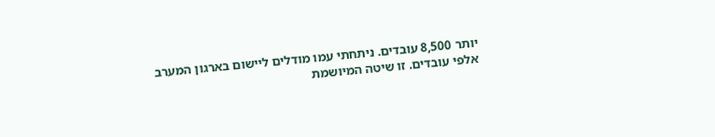יותר 8,500 עובדים. ניתחתי עמו מודלים ליישום בארגון המערב אלפי עובדים. זו שיטה המיושמת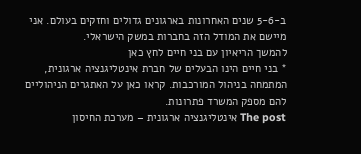ב-5-6 שנים האחרונות בארגונים גדולים וחזקים בעולם. אני מיישם את המודל הזה בחברות במשק הישראלי.
להמשך הריאיון עם בני חיים לחץ כאן
* בני חיים הינו הבעלים של חברת אינטליגנציה ארגונית, המתמחה בניהול המורכבות. קראו כאן על האתגרים הניהוליים להם מספק המשרד פתרונות.
The post אינטליגנציה ארגונית – מערכת החיסון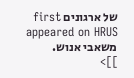של ארגונים first appeared on HRUS משאבי אנוש.
]]>